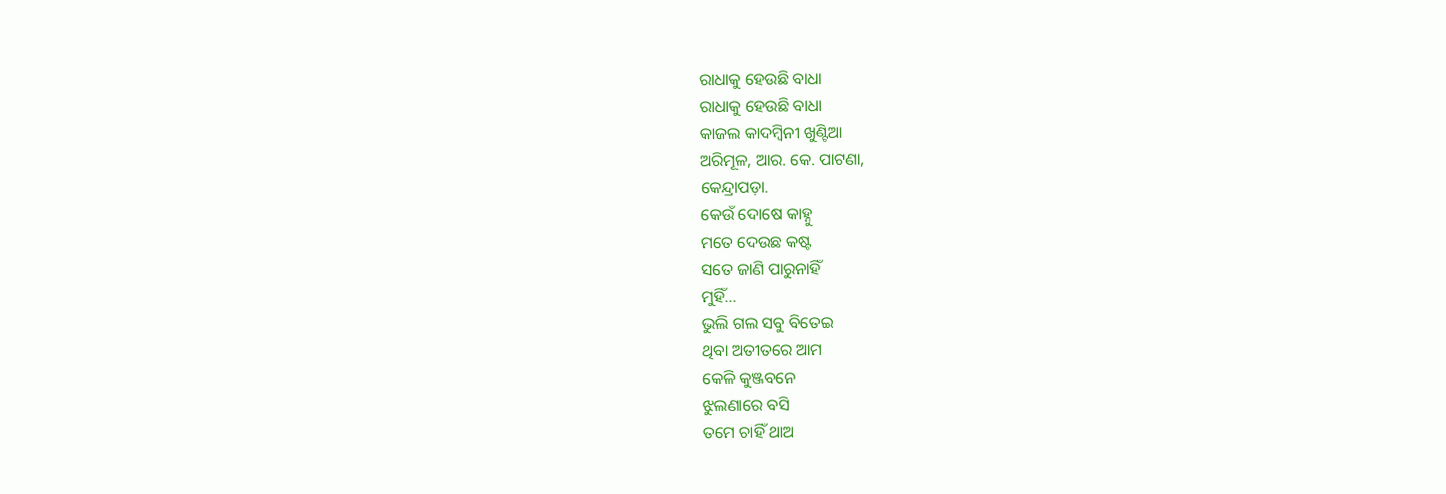ରାଧାକୁ ହେଉଛି ବାଧା
ରାଧାକୁ ହେଉଛି ବାଧା
କାଜଲ କାଦମ୍ବିନୀ ଖୁଣ୍ଟିଆ
ଅରିମୂଳ, ଆର. କେ. ପାଟଣା,
କେନ୍ଦ୍ରାପଡ଼ା.
କେଉଁ ଦୋଷେ କାହ୍ନୁ
ମତେ ଦେଉଛ କଷ୍ଟ
ସତେ ଜାଣି ପାରୁନାହିଁ
ମୁହିଁ...
ଭୁଲି ଗଲ ସବୁ ବିତେଇ
ଥିବା ଅତୀତରେ ଆମ
କେଳି କୁଞ୍ଜବନେ
ଝୁଲଣାରେ ବସି
ତମେ ଚାହିଁ ଥାଅ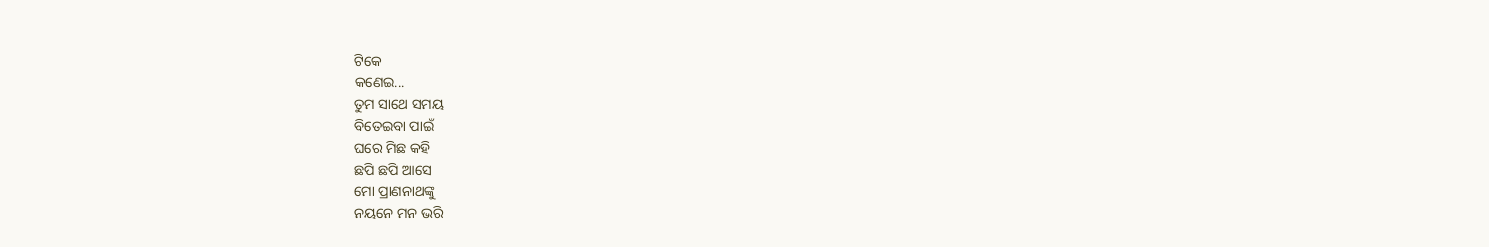ଟିକେ
କଣେଇ...
ତୁମ ସାଥେ ସମୟ
ବିତେଇବା ପାଇଁ
ଘରେ ମିଛ କହି
ଛପି ଛପି ଆସେ
ମୋ ପ୍ରାଣନାଥଙ୍କୁ
ନୟନେ ମନ ଭରି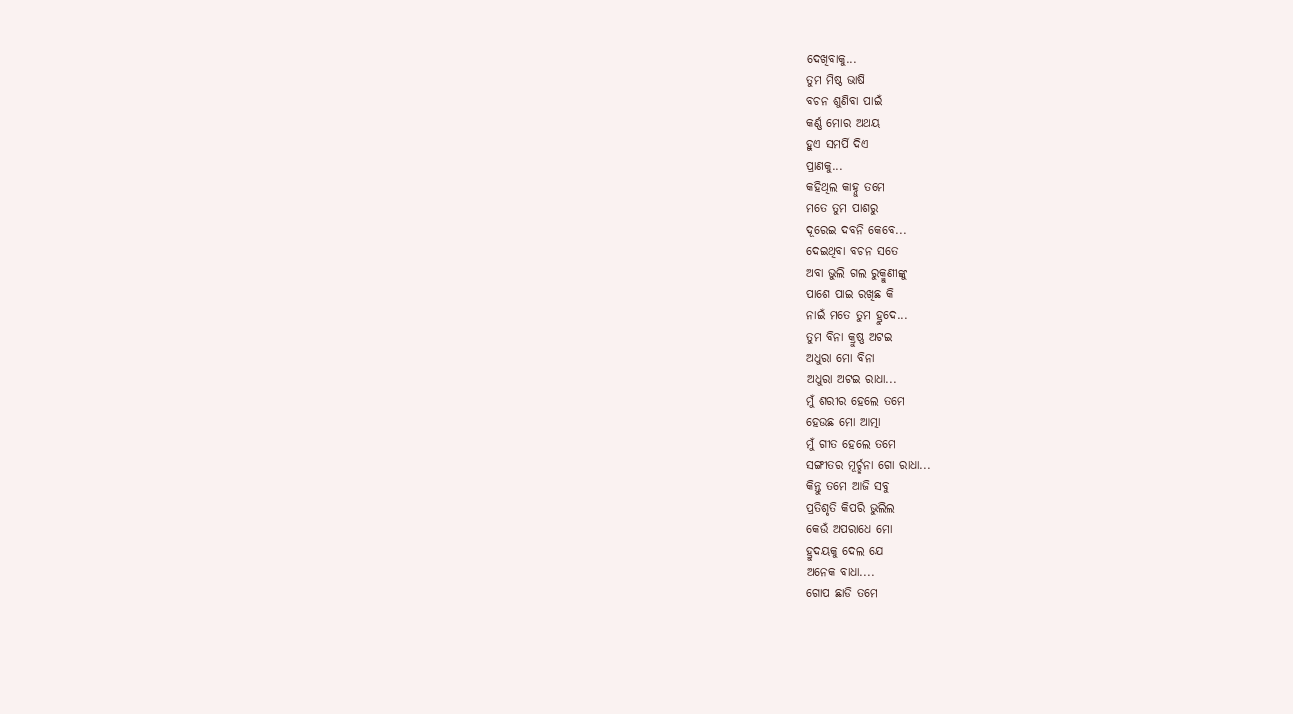ଦେଖିବାକୁ...
ତୁମ ମିଷ୍ଠ ଭାଷି
ବଚନ ଶୁଣିବା ପାଇଁ
କର୍ଣ୍ଣ ମୋର ଅଥୟ
ହୁଏ ସମର୍ପି ଦିଏ
ପ୍ରାଣକୁ...
କହିଥିଲ କାହ୍ନୁ ତମେ
ମତେ ତୁମ ପାଶରୁ
ଦୂରେଇ ଦବନି କେବେ...
ଦେଇଥିବା ବଚନ ସତେ
ଅବା ଭୁଲି ଗଲ ରୁକ୍ମୁଣୀଙ୍କୁ
ପାଶେ ପାଇ ରଖିଛ କି
ନାଇଁ ମତେ ତୁମ ହ୍ରୁଦେ...
ତୁମ ବିନା କ୍ରୁଷ୍ଣ ଅଟଇ
ଅଧୁରା ମୋ ବିନା
ଅଧୁରା ଅଟଇ ରାଧା...
ମୁଁ ଶରୀର ହେଲେ ତମେ
ହେଉଛ ମୋ ଆତ୍ମା
ମୁଁ ଗୀତ ହେଲେ ତମେ
ସଙ୍ଗୀତର ମୂର୍ଚ୍ଛନା ଗୋ ରାଧା...
କିନ୍ତୁ ତମେ ଆଜି ସବୁ
ପ୍ରତିଶୃତି କିପରି ଭୁଲିଲ
କେଉଁ ଅପରାଧେ ମୋ
ହ୍ରୁଦୟକୁ ଦେଲ ଯେ
ଅନେକ ବାଧା....
ଗୋପ ଛାଡି ତମେ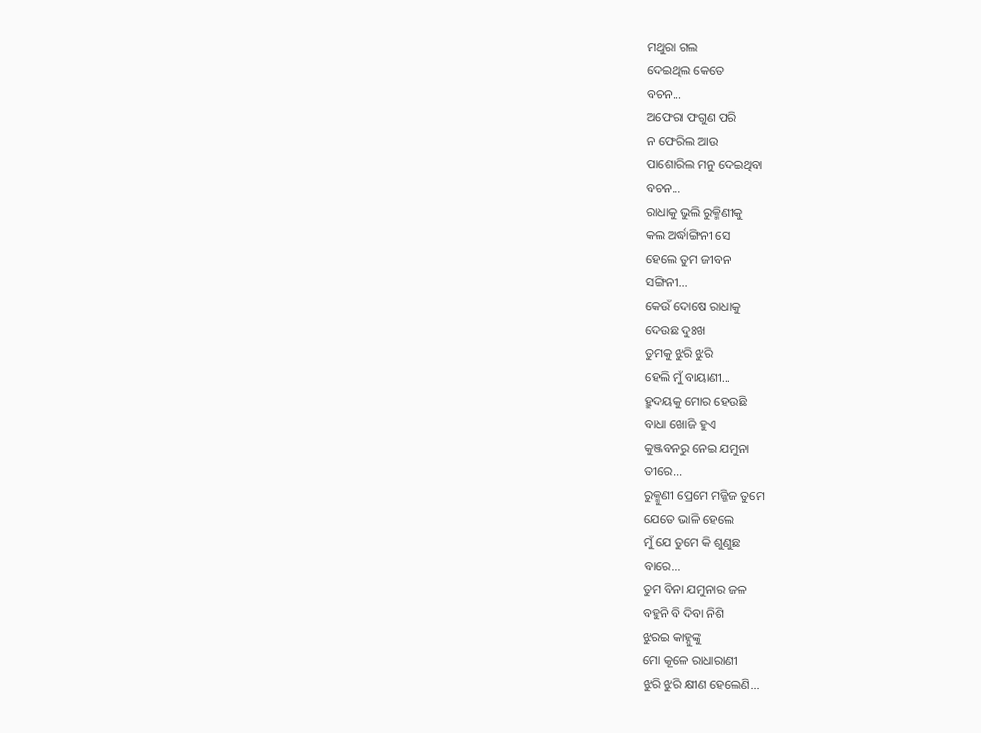ମଥୁରା ଗଲ
ଦେଇଥିଲ କେତେ
ବଚନ...
ଅଫେରା ଫଗୁଣ ପରି
ନ ଫେରିଲ ଆଉ
ପାଶୋରିଲ ମନୁ ଦେଇଥିବା
ବଚନ...
ରାଧାକୁ ଭୁଲି ରୁକ୍ମିଣୀକୁ
କଲ ଅର୍ଦ୍ଧାଙ୍ଗିନୀ ସେ
ହେଲେ ତୁମ ଜୀବନ
ସଙ୍ଗିନୀ...
କେଉଁ ଦୋଷେ ରାଧାକୁ
ଦେଉଛ ଦୁଃଖ
ତୁମକୁ ଝୁରି ଝୁରି
ହେଲି ମୁଁ ବାୟାଣୀ...
ହ୍ରୁଦୟକୁ ମୋର ହେଉଛି
ବାଧା ଖୋଜି ହୁଏ
କୁଞ୍ଜବନରୁ ନେଇ ଯମୁନା
ତୀରେ...
ରୁକ୍ମୁଣୀ ପ୍ରେମେ ମଜ୍ଜିଜ ତୁମେ
ଯେତେ ଭାଳି ହେଲେ
ମୁଁ ଯେ ତୁମେ କି ଶୁଣୁଛ
ବାରେ...
ତୁମ ବିନା ଯମୁନାର ଜଳ
ବହୁନି ବି ଦିବା ନିଶି
ଝୁରଇ କାହ୍ନୁଙ୍କୁ
ମୋ କୂଳେ ରାଧାରାଣୀ
ଝୁରି ଝୁରି କ୍ଷୀଣ ହେଲେଣି...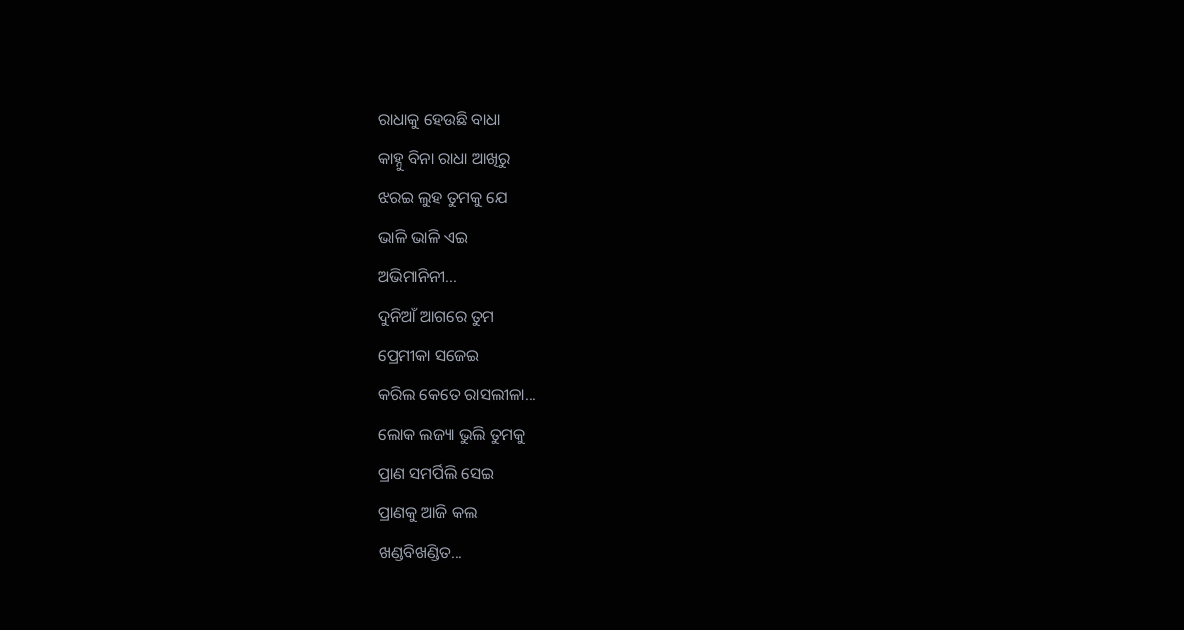ରାଧାକୁ ହେଉଛି ବାଧା
କାହ୍ନୁ ବିନା ରାଧା ଆଖିରୁ
ଝରଇ ଲୁହ ତୁମକୁ ଯେ
ଭାଳି ଭାଳି ଏଇ
ଅଭିମାନିନୀ...
ଦୁନିଆଁ ଆଗରେ ତୁମ
ପ୍ରେମୀକା ସଜେଇ
କରିଲ କେତେ ରାସଲୀଳା...
ଲୋକ ଲଜ୍ୟା ଭୁଲି ତୁମକୁ
ପ୍ରାଣ ସମର୍ପିଲି ସେଇ
ପ୍ରାଣକୁ ଆଜି କଲ
ଖଣ୍ଡବିଖଣ୍ଡିତ...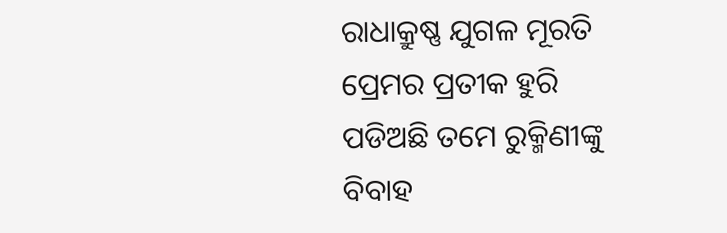ରାଧାକ୍ରୁଷ୍ଣ ଯୁଗଳ ମୂରତି
ପ୍ରେମର ପ୍ରତୀକ ହୁରି
ପଡିଅଛି ତମେ ରୁକ୍ମିଣୀଙ୍କୁ
ବିବାହ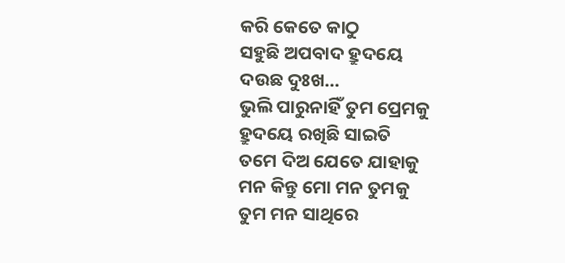କରି କେତେ କାଠୁ
ସହୁଛି ଅପବାଦ ହ୍ରୁଦୟେ
ଦଉଛ ଦୁଃଖ...
ଭୁଲି ପାରୁନାହିଁ ତୁମ ପ୍ରେମକୁ
ହ୍ରୁଦୟେ ରଖିଛି ସାଇତି
ତମେ ଦିଅ ଯେତେ ଯାହାକୁ
ମନ କିନ୍ତୁ ମୋ ମନ ତୁମକୁ
ତୁମ ମନ ସାଥିରେ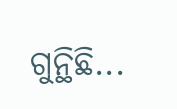ଗୁନ୍ଥିଛି...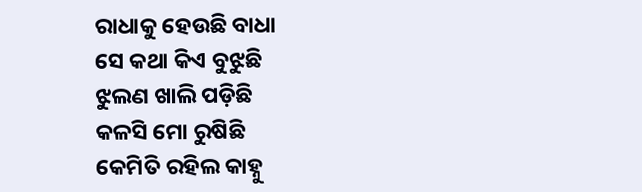ରାଧାକୁ ହେଉଛି ବାଧା
ସେ କଥା କିଏ ବୁଝୁଛି
ଝୁଲଣ ଖାଲି ପଡ଼ିଛି
କଳସି ମୋ ରୁଷିଛି
କେମିତି ରହିଲ କାହ୍ନୁ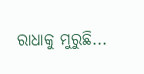ରାଧାକୁ ମୁରୁଛି...